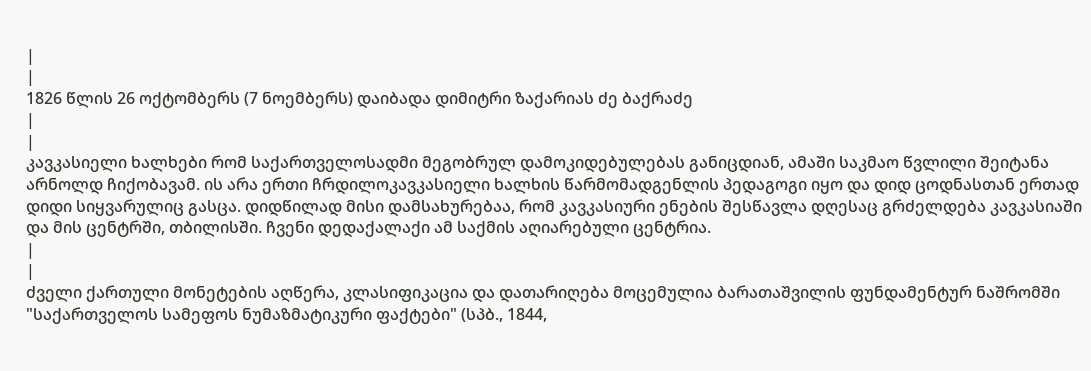|
|
1826 წლის 26 ოქტომბერს (7 ნოემბერს) დაიბადა დიმიტრი ზაქარიას ძე ბაქრაძე
|
|
კავკასიელი ხალხები რომ საქართველოსადმი მეგობრულ დამოკიდებულებას განიცდიან, ამაში საკმაო წვლილი შეიტანა არნოლდ ჩიქობავამ. ის არა ერთი ჩრდილოკავკასიელი ხალხის წარმომადგენლის პედაგოგი იყო და დიდ ცოდნასთან ერთად დიდი სიყვარულიც გასცა. დიდწილად მისი დამსახურებაა, რომ კავკასიური ენების შესწავლა დღესაც გრძელდება კავკასიაში და მის ცენტრში, თბილისში. ჩვენი დედაქალაქი ამ საქმის აღიარებული ცენტრია.
|
|
ძველი ქართული მონეტების აღწერა, კლასიფიკაცია და დათარიღება მოცემულია ბარათაშვილის ფუნდამენტურ ნაშრომში "საქართველოს სამეფოს ნუმაზმატიკური ფაქტები" (სპბ., 1844,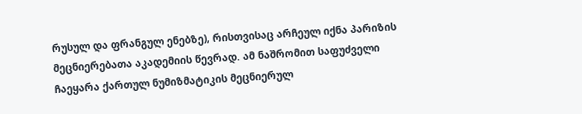რუსულ და ფრანგულ ენებზე), რისთვისაც არჩეულ იქნა პარიზის მეცნიერებათა აკადემიის წევრად. ამ ნაშრომით საფუძველი ჩაეყარა ქართულ ნუმიზმატიკის მეცნიერულ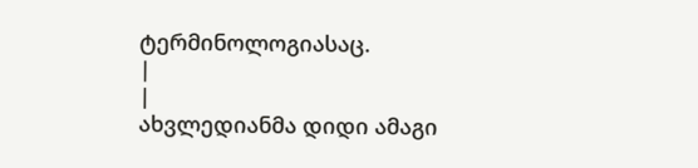ტერმინოლოგიასაც.
|
|
ახვლედიანმა დიდი ამაგი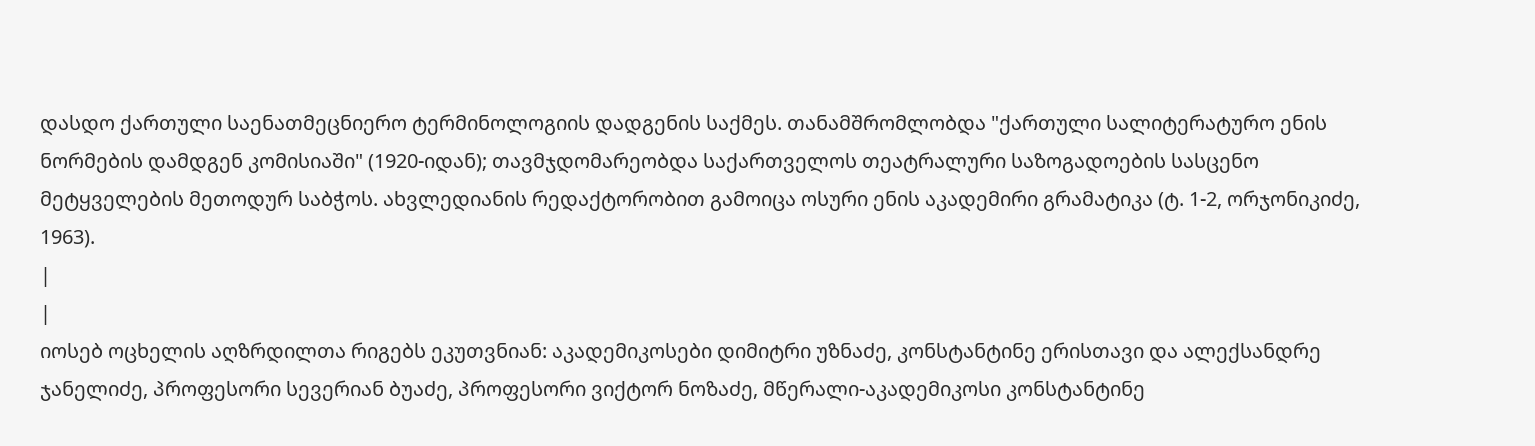დასდო ქართული საენათმეცნიერო ტერმინოლოგიის დადგენის საქმეს. თანამშრომლობდა "ქართული სალიტერატურო ენის ნორმების დამდგენ კომისიაში" (1920-იდან); თავმჯდომარეობდა საქართველოს თეატრალური საზოგადოების სასცენო მეტყველების მეთოდურ საბჭოს. ახვლედიანის რედაქტორობით გამოიცა ოსური ენის აკადემირი გრამატიკა (ტ. 1-2, ორჯონიკიძე, 1963).
|
|
იოსებ ოცხელის აღზრდილთა რიგებს ეკუთვნიან: აკადემიკოსები დიმიტრი უზნაძე, კონსტანტინე ერისთავი და ალექსანდრე ჯანელიძე, პროფესორი სევერიან ბუაძე, პროფესორი ვიქტორ ნოზაძე, მწერალი-აკადემიკოსი კონსტანტინე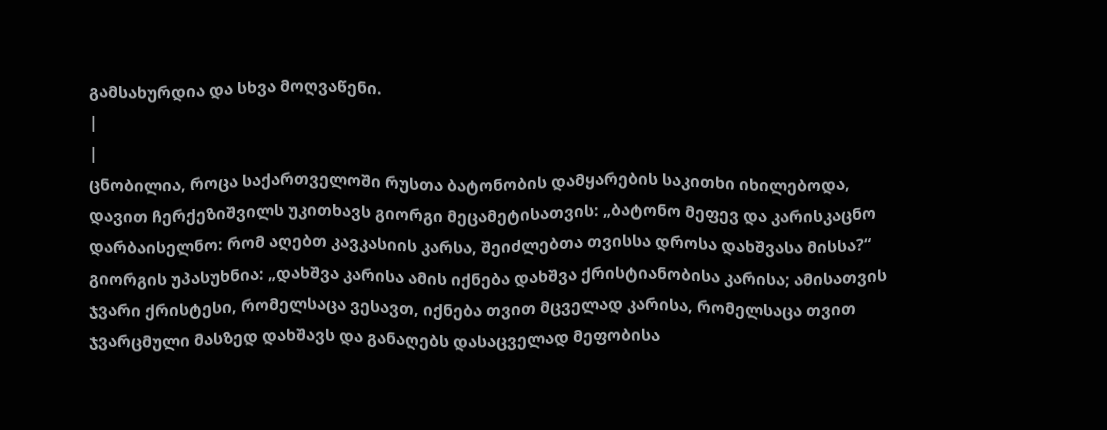გამსახურდია და სხვა მოღვაწენი.
|
|
ცნობილია, როცა საქართველოში რუსთა ბატონობის დამყარების საკითხი იხილებოდა, დავით ჩერქეზიშვილს უკითხავს გიორგი მეცამეტისათვის: „ბატონო მეფევ და კარისკაცნო დარბაისელნო: რომ აღებთ კავკასიის კარსა, შეიძლებთა თვისსა დროსა დახშვასა მისსა?“
გიორგის უპასუხნია: „დახშვა კარისა ამის იქნება დახშვა ქრისტიანობისა კარისა; ამისათვის ჯვარი ქრისტესი, რომელსაცა ვესავთ, იქნება თვით მცველად კარისა, რომელსაცა თვით ჯვარცმული მასზედ დახშავს და განაღებს დასაცველად მეფობისა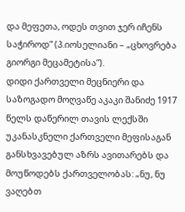და მეფეთა, ოდეს თვით ჯერ იჩენს საჭიროდ“ (პ.იოსელიანი – „ცხოვრება გიორგი მეცამეტისა“).
დიდი ქართველი მეცნიერი და საზოგადო მოღვაწე აკაკი შანიძე 1917 წელს დაწერილ თავის ლექსში უკანასკნელი ქართველი მეფისაგან განსხვავებულ აზრს ავითარებს და მოუწოდებს ქართველობას: „ნუ, ნუ ვაღებთ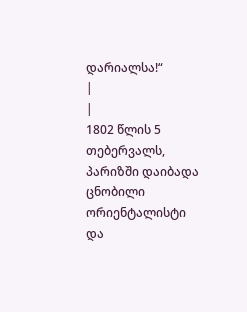დარიალსა!“
|
|
1802 წლის 5 თებერვალს, პარიზში დაიბადა ცნობილი ორიენტალისტი და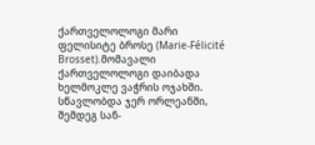ქართველოლოგი მარი ფელისიტე ბროსე (Marie-Félicité Brosset).მომავალი ქართველოლოგი დაიბადა ხელმოკლე ვაჭრის ოჯახში. სწავლობდა ჯერ ორლეანში, შემდეგ სან-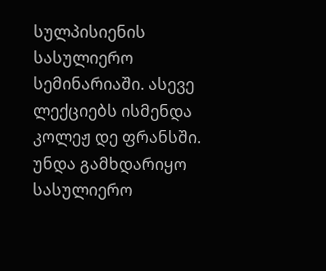სულპისიენის სასულიერო სემინარიაში. ასევე ლექციებს ისმენდა კოლეჟ დე ფრანსში. უნდა გამხდარიყო სასულიერო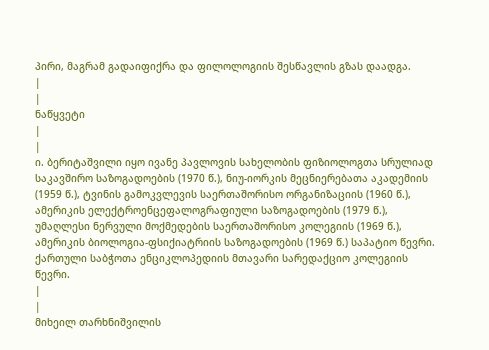პირი, მაგრამ გადაიფიქრა და ფილოლოგიის შესწავლის გზას დაადგა.
|
|
ნაწყვეტი
|
|
ი. ბერიტაშვილი იყო ივანე პავლოვის სახელობის ფიზიოლოგთა სრულიად საკავშირო საზოგადოების (1970 წ.), ნიუ-იორკის მეცნიერებათა აკადემიის (1959 წ.), ტვინის გამოკვლევის საერთაშორისო ორგანიზაციის (1960 წ.), ამერიკის ელექტროენცეფალოგრაფიული საზოგადოების (1979 წ.), უმაღლესი ნერვული მოქმედების საერთაშორისო კოლეგიის (1969 წ.), ამერიკის ბიოლოგია-ფსიქიატრიის საზოგადოების (1969 წ.) საპატიო წევრი.
ქართული საბჭოთა ენციკლოპედიის მთავარი სარედაქციო კოლეგიის წევრი.
|
|
მიხეილ თარხნიშვილის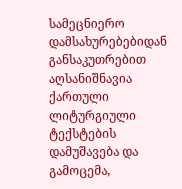სამეცნიერო დამსახურებებიდან განსაკუთრებით აღსანიშნავია ქართული ლიტურგიული ტექსტების დამუშავება და გამოცემა,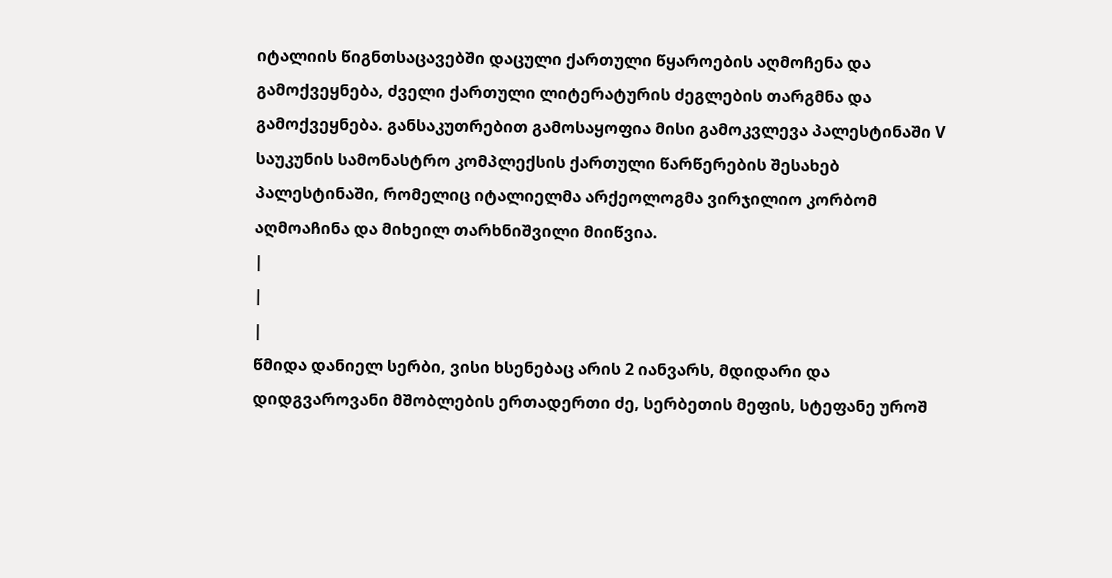იტალიის წიგნთსაცავებში დაცული ქართული წყაროების აღმოჩენა და გამოქვეყნება, ძველი ქართული ლიტერატურის ძეგლების თარგმნა და გამოქვეყნება. განსაკუთრებით გამოსაყოფია მისი გამოკვლევა პალესტინაში V საუკუნის სამონასტრო კომპლექსის ქართული წარწერების შესახებ პალესტინაში, რომელიც იტალიელმა არქეოლოგმა ვირჯილიო კორბომ აღმოაჩინა და მიხეილ თარხნიშვილი მიიწვია.
|
|
|
წმიდა დანიელ სერბი, ვისი ხსენებაც არის 2 იანვარს, მდიდარი და დიდგვაროვანი მშობლების ერთადერთი ძე, სერბეთის მეფის, სტეფანე უროშ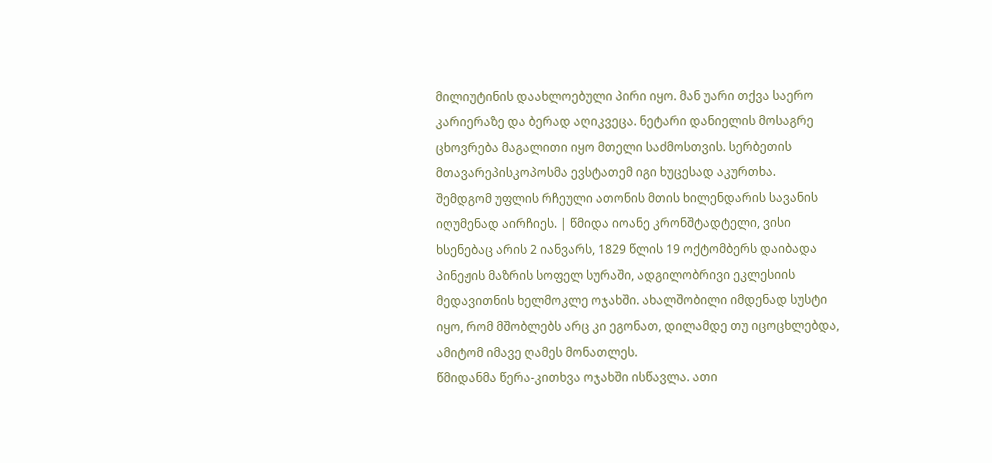მილიუტინის დაახლოებული პირი იყო. მან უარი თქვა საერო კარიერაზე და ბერად აღიკვეცა. ნეტარი დანიელის მოსაგრე ცხოვრება მაგალითი იყო მთელი საძმოსთვის. სერბეთის მთავარეპისკოპოსმა ევსტათემ იგი ხუცესად აკურთხა.
შემდგომ უფლის რჩეული ათონის მთის ხილენდარის სავანის იღუმენად აირჩიეს. | წმიდა იოანე კრონშტადტელი, ვისი ხსენებაც არის 2 იანვარს, 1829 წლის 19 ოქტომბერს დაიბადა პინეჟის მაზრის სოფელ სურაში, ადგილობრივი ეკლესიის მედავითნის ხელმოკლე ოჯახში. ახალშობილი იმდენად სუსტი იყო, რომ მშობლებს არც კი ეგონათ, დილამდე თუ იცოცხლებდა, ამიტომ იმავე ღამეს მონათლეს.
წმიდანმა წერა-კითხვა ოჯახში ისწავლა. ათი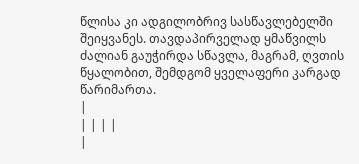წლისა კი ადგილობრივ სასწავლებელში შეიყვანეს. თავდაპირველად ყმაწვილს ძალიან გაუჭირდა სწავლა, მაგრამ, ღვთის წყალობით, შემდგომ ყველაფერი კარგად წარიმართა.
|
| | | |
|